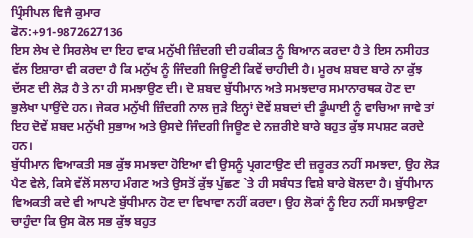ਪ੍ਰਿੰਸੀਪਲ ਵਿਜੈ ਕੁਮਾਰ
ਫੋਨ:+91-9872627136
ਇਸ ਲੇਖ ਦੇ ਸਿਰਲੇਖ ਦਾ ਇਹ ਵਾਕ ਮਨੁੱਖੀ ਜ਼ਿੰਦਗੀ ਦੀ ਹਕੀਕਤ ਨੂੰ ਬਿਆਨ ਕਰਦਾ ਹੈ ਤੇ ਇਸ ਨਸੀਹਤ ਵੱਲ ਇਸ਼ਾਰਾ ਵੀ ਕਰਦਾ ਹੈ ਕਿ ਮਨੁੱਖ ਨੂੰ ਜਿੰਦਗੀ ਜਿਊਣੀ ਕਿਵੇਂ ਚਾਹੀਦੀ ਹੈ। ਮੂਰਖ ਸ਼ਬਦ ਬਾਰੇ ਨਾ ਕੁੱਝ ਦੱਸਣ ਦੀ ਲੋੜ ਹੈ ਤੇ ਨਾ ਹੀ ਸਮਝਾਉਣ ਦੀ। ਦੋ ਸ਼ਬਦ ਬੁੱਧੀਮਾਨ ਅਤੇ ਸਮਝਦਾਰ ਸਮਾਨਾਰਥਕ ਹੋਣ ਦਾ ਭੁਲੇਖਾ ਪਾਉਂਦੇ ਹਨ। ਜੇਕਰ ਮਨੁੱਖੀ ਜ਼ਿੰਦਗੀ ਨਾਲ ਜੁੜੇ ਇਨ੍ਹਾਂ ਦੋਵੇਂ ਸ਼ਬਦਾਂ ਦੀ ਡੂੰਘਾਈ ਨੂੰ ਵਾਚਿਆ ਜਾਵੇ ਤਾਂ ਇਹ ਦੋਵੇਂ ਸ਼ਬਦ ਮਨੁੱਖੀ ਸੁਭਾਅ ਅਤੇ ਉਸਦੇ ਜਿੰਦਗੀ ਜਿਊਣ ਦੇ ਨਜ਼ਰੀਏ ਬਾਰੇ ਬਹੁਤ ਕੁੱਝ ਸਪਸ਼ਟ ਕਰਦੇ ਹਨ।
ਬੁੱਧੀਮਾਨ ਵਿਆਕਤੀ ਸਭ ਕੁੱਝ ਸਮਝਦਾ ਹੋਇਆ ਵੀ ਉਸਨੂੰ ਪ੍ਰਗਟਾਉਣ ਦੀ ਜ਼ਰੂਰਤ ਨਹੀਂ ਸਮਝਦਾ, ਉਹ ਲੋੜ ਪੈਣ ਵੇਲੇ, ਕਿਸੇ ਵੱਲੋਂ ਸਲਾਹ ਮੰਗਣ ਅਤੇ ਉਸਤੋਂ ਕੁੱਝ ਪੁੱਛਣ `ਤੇ ਹੀ ਸਬੰਧਤ ਵਿਸ਼ੇ ਬਾਰੇ ਬੋਲਦਾ ਹੈ। ਬੁੱਧੀਮਾਨ ਵਿਅਕਤੀ ਕਦੇ ਵੀ ਆਪਣੇ ਬੁੱਧੀਮਾਨ ਹੋਣ ਦਾ ਵਿਖਾਵਾ ਨਹੀਂ ਕਰਦਾ। ਉਹ ਲੋਕਾਂ ਨੂੰ ਇਹ ਨਹੀਂ ਸਮਝਾਉਣਾ ਚਾਹੁੰਦਾ ਕਿ ਉਸ ਕੋਲ ਸਭ ਕੁੱਝ ਬਹੁਤ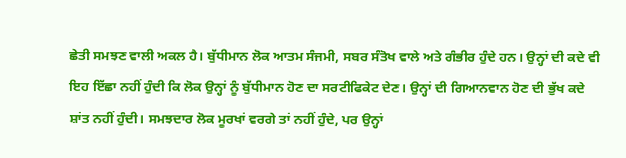ਛੇਤੀ ਸਮਝਣ ਵਾਲੀ ਅਕਲ ਹੈ। ਬੁੱਧੀਮਾਨ ਲੋਕ ਆਤਮ ਸੰਜਮੀ, ਸਬਰ ਸੰਤੋਖ ਵਾਲੇ ਅਤੇ ਗੰਭੀਰ ਹੁੰਦੇ ਹਨ। ਉਨ੍ਹਾਂ ਦੀ ਕਦੇ ਵੀ ਇਹ ਇੱਛਾ ਨਹੀਂ ਹੁੰਦੀ ਕਿ ਲੋਕ ਉਨ੍ਹਾਂ ਨੂੰ ਬੁੱਧੀਮਾਨ ਹੋਣ ਦਾ ਸਰਟੀਫਿਕੇਟ ਦੇਣ। ਉਨ੍ਹਾਂ ਦੀ ਗਿਆਨਵਾਨ ਹੋਣ ਦੀ ਭੁੱਖ ਕਦੇ ਸ਼ਾਂਤ ਨਹੀਂ ਹੁੰਦੀ। ਸਮਝਦਾਰ ਲੋਕ ਮੂਰਖਾਂ ਵਰਗੇ ਤਾਂ ਨਹੀਂ ਹੁੰਦੇ, ਪਰ ਉਨ੍ਹਾਂ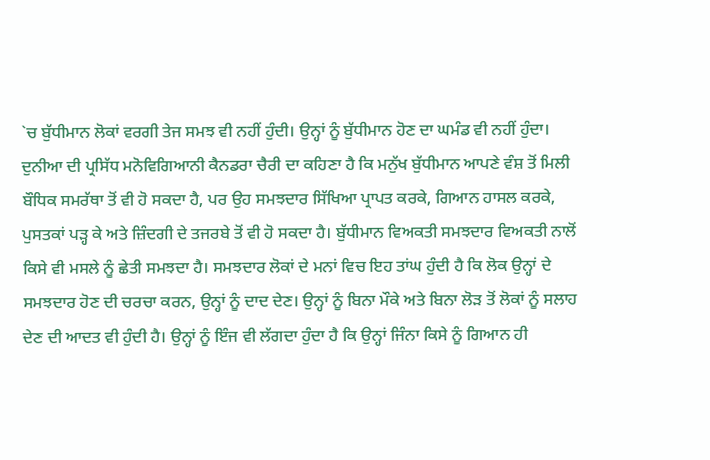`ਚ ਬੁੱਧੀਮਾਨ ਲੋਕਾਂ ਵਰਗੀ ਤੇਜ ਸਮਝ ਵੀ ਨਹੀਂ ਹੁੰਦੀ। ਉਨ੍ਹਾਂ ਨੂੰ ਬੁੱਧੀਮਾਨ ਹੋਣ ਦਾ ਘਮੰਡ ਵੀ ਨਹੀਂ ਹੁੰਦਾ।
ਦੁਨੀਆ ਦੀ ਪ੍ਰਸਿੱਧ ਮਨੋਵਿਗਿਆਨੀ ਕੈਨਡਰਾ ਚੈਰੀ ਦਾ ਕਹਿਣਾ ਹੈ ਕਿ ਮਨੁੱਖ ਬੁੱਧੀਮਾਨ ਆਪਣੇ ਵੰਸ਼ ਤੋਂ ਮਿਲੀ ਬੌਧਿਕ ਸਮਰੱਥਾ ਤੋਂ ਵੀ ਹੋ ਸਕਦਾ ਹੈ, ਪਰ ਉਹ ਸਮਝਦਾਰ ਸਿੱਖਿਆ ਪ੍ਰਾਪਤ ਕਰਕੇ, ਗਿਆਨ ਹਾਸਲ ਕਰਕੇ, ਪੁਸਤਕਾਂ ਪੜ੍ਹ ਕੇ ਅਤੇ ਜ਼ਿੰਦਗੀ ਦੇ ਤਜਰਬੇ ਤੋਂ ਵੀ ਹੋ ਸਕਦਾ ਹੈ। ਬੁੱਧੀਮਾਨ ਵਿਅਕਤੀ ਸਮਝਦਾਰ ਵਿਅਕਤੀ ਨਾਲੋਂ ਕਿਸੇ ਵੀ ਮਸਲੇ ਨੂੰ ਛੇਤੀ ਸਮਝਦਾ ਹੈ। ਸਮਝਦਾਰ ਲੋਕਾਂ ਦੇ ਮਨਾਂ ਵਿਚ ਇਹ ਤਾਂਘ ਹੁੰਦੀ ਹੈ ਕਿ ਲੋਕ ਉਨ੍ਹਾਂ ਦੇ ਸਮਝਦਾਰ ਹੋਣ ਦੀ ਚਰਚਾ ਕਰਨ, ਉਨ੍ਹਾਂ ਨੂੰ ਦਾਦ ਦੇਣ। ਉਨ੍ਹਾਂ ਨੂੰ ਬਿਨਾ ਮੌਕੇ ਅਤੇ ਬਿਨਾ ਲੋੜ ਤੋਂ ਲੋਕਾਂ ਨੂੰ ਸਲਾਹ ਦੇਣ ਦੀ ਆਦਤ ਵੀ ਹੁੰਦੀ ਹੈ। ਉਨ੍ਹਾਂ ਨੂੰ ਇੰਜ ਵੀ ਲੱਗਦਾ ਹੁੰਦਾ ਹੈ ਕਿ ਉਨ੍ਹਾਂ ਜਿੰਨਾ ਕਿਸੇ ਨੂੰ ਗਿਆਨ ਹੀ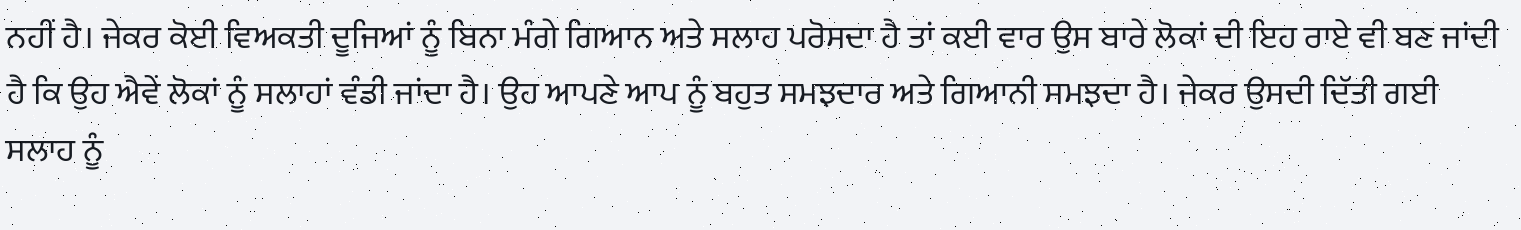ਨਹੀਂ ਹੈ। ਜੇਕਰ ਕੋਈ ਵਿਅਕਤੀ ਦੂਜਿਆਂ ਨੂੰ ਬਿਨਾ ਮੰਗੇ ਗਿਆਨ ਅਤੇ ਸਲਾਹ ਪਰੋਸਦਾ ਹੈ ਤਾਂ ਕਈ ਵਾਰ ਉਸ ਬਾਰੇ ਲੋਕਾਂ ਦੀ ਇਹ ਰਾਏ ਵੀ ਬਣ ਜਾਂਦੀ ਹੈ ਕਿ ਉਹ ਐਵੇਂ ਲੋਕਾਂ ਨੂੰ ਸਲਾਹਾਂ ਵੰਡੀ ਜਾਂਦਾ ਹੈ। ਉਹ ਆਪਣੇ ਆਪ ਨੂੰ ਬਹੁਤ ਸਮਝਦਾਰ ਅਤੇ ਗਿਆਨੀ ਸਮਝਦਾ ਹੈ। ਜੇਕਰ ਉਸਦੀ ਦਿੱਤੀ ਗਈ ਸਲਾਹ ਨੂੰ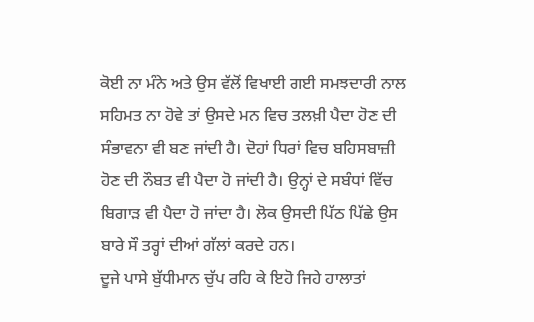ਕੋਈ ਨਾ ਮੰਨੇ ਅਤੇ ਉਸ ਵੱਲੋਂ ਵਿਖਾਈ ਗਈ ਸਮਝਦਾਰੀ ਨਾਲ ਸਹਿਮਤ ਨਾ ਹੋਵੇ ਤਾਂ ਉਸਦੇ ਮਨ ਵਿਚ ਤਲਖ਼ੀ ਪੈਦਾ ਹੋਣ ਦੀ ਸੰਭਾਵਨਾ ਵੀ ਬਣ ਜਾਂਦੀ ਹੈ। ਦੋਹਾਂ ਧਿਰਾਂ ਵਿਚ ਬਹਿਸਬਾਜ਼ੀ ਹੋਣ ਦੀ ਨੌਬਤ ਵੀ ਪੈਦਾ ਹੋ ਜਾਂਦੀ ਹੈ। ਉਨ੍ਹਾਂ ਦੇ ਸਬੰਧਾਂ ਵਿੱਚ ਬਿਗਾੜ ਵੀ ਪੈਦਾ ਹੋ ਜਾਂਦਾ ਹੈ। ਲੋਕ ਉਸਦੀ ਪਿੱਠ ਪਿੱਛੇ ਉਸ ਬਾਰੇ ਸੌ ਤਰ੍ਹਾਂ ਦੀਆਂ ਗੱਲਾਂ ਕਰਦੇ ਹਨ।
ਦੂਜੇ ਪਾਸੇ ਬੁੱਧੀਮਾਨ ਚੁੱਪ ਰਹਿ ਕੇ ਇਹੋ ਜਿਹੇ ਹਾਲਾਤਾਂ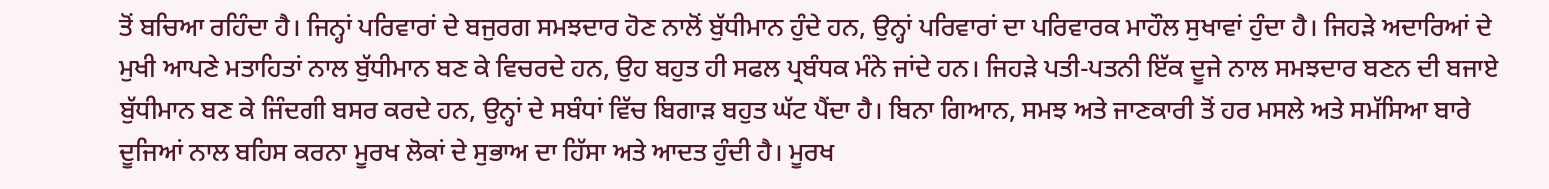ਤੋਂ ਬਚਿਆ ਰਹਿੰਦਾ ਹੈ। ਜਿਨ੍ਹਾਂ ਪਰਿਵਾਰਾਂ ਦੇ ਬਜੁਰਗ ਸਮਝਦਾਰ ਹੋਣ ਨਾਲੋਂ ਬੁੱਧੀਮਾਨ ਹੁੰਦੇ ਹਨ, ਉਨ੍ਹਾਂ ਪਰਿਵਾਰਾਂ ਦਾ ਪਰਿਵਾਰਕ ਮਾਹੌਲ ਸੁਖਾਵਾਂ ਹੁੰਦਾ ਹੈ। ਜਿਹੜੇ ਅਦਾਰਿਆਂ ਦੇ ਮੁਖੀ ਆਪਣੇ ਮਤਾਹਿਤਾਂ ਨਾਲ ਬੁੱਧੀਮਾਨ ਬਣ ਕੇ ਵਿਚਰਦੇ ਹਨ, ਉਹ ਬਹੁਤ ਹੀ ਸਫਲ ਪ੍ਰਬੰਧਕ ਮੰਨੇ ਜਾਂਦੇ ਹਨ। ਜਿਹੜੇ ਪਤੀ-ਪਤਨੀ ਇੱਕ ਦੂਜੇ ਨਾਲ ਸਮਝਦਾਰ ਬਣਨ ਦੀ ਬਜਾਏ ਬੁੱਧੀਮਾਨ ਬਣ ਕੇ ਜਿੰਦਗੀ ਬਸਰ ਕਰਦੇ ਹਨ, ਉਨ੍ਹਾਂ ਦੇ ਸਬੰਧਾਂ ਵਿੱਚ ਬਿਗਾੜ ਬਹੁਤ ਘੱਟ ਪੈਂਦਾ ਹੈ। ਬਿਨਾ ਗਿਆਨ, ਸਮਝ ਅਤੇ ਜਾਣਕਾਰੀ ਤੋਂ ਹਰ ਮਸਲੇ ਅਤੇ ਸਮੱਸਿਆ ਬਾਰੇ ਦੂਜਿਆਂ ਨਾਲ ਬਹਿਸ ਕਰਨਾ ਮੂਰਖ ਲੋਕਾਂ ਦੇ ਸੁਭਾਅ ਦਾ ਹਿੱਸਾ ਅਤੇ ਆਦਤ ਹੁੰਦੀ ਹੈ। ਮੂਰਖ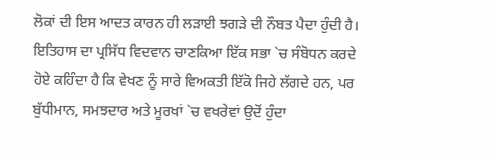ਲੋਕਾਂ ਦੀ ਇਸ ਆਦਤ ਕਾਰਨ ਹੀ ਲੜਾਈ ਝਗੜੇ ਦੀ ਨੌਬਤ ਪੈਦਾ ਹੁੰਦੀ ਹੈ।
ਇਤਿਹਾਸ ਦਾ ਪ੍ਰਸਿੱਧ ਵਿਦਵਾਨ ਚਾਣਕਿਆ ਇੱਕ ਸਭਾ `ਚ ਸੰਬੋਧਨ ਕਰਦੇ ਹੋਏ ਕਹਿੰਦਾ ਹੈ ਕਿ ਵੇਖਣ ਨੂੰ ਸਾਰੇ ਵਿਅਕਤੀ ਇੱਕੋ ਜਿਹੇ ਲੱਗਦੇ ਹਨ, ਪਰ ਬੁੱਧੀਮਾਨ, ਸਮਝਦਾਰ ਅਤੇ ਮੂਰਖਾਂ `ਚ ਵਖਰੇਵਾਂ ਉਦੋਂ ਹੁੰਦਾ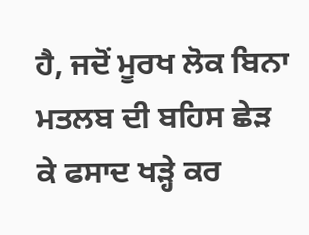ਹੈ, ਜਦੋਂ ਮੂਰਖ ਲੋਕ ਬਿਨਾ ਮਤਲਬ ਦੀ ਬਹਿਸ ਛੇੜ ਕੇ ਫਸਾਦ ਖੜ੍ਹੇ ਕਰ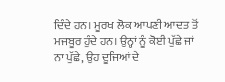ਦਿੰਦੇ ਹਨ। ਮੂਰਖ ਲੋਕ ਆਪਣੀ ਆਦਤ ਤੋਂ ਮਜਬੂਰ ਹੁੰਦੇ ਹਨ। ਉਨ੍ਹਾਂ ਨੂੰ ਕੋਈ ਪੁੱਛੇ ਜਾਂ ਨਾ ਪੁੱਛੇ, ਉਹ ਦੂਜਿਆਂ ਦੇ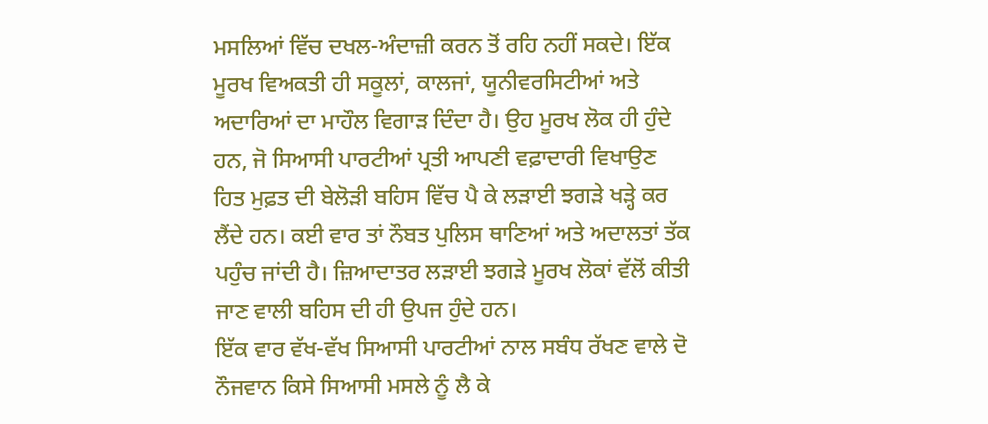ਮਸਲਿਆਂ ਵਿੱਚ ਦਖਲ-ਅੰਦਾਜ਼ੀ ਕਰਨ ਤੋਂ ਰਹਿ ਨਹੀਂ ਸਕਦੇ। ਇੱਕ ਮੂਰਖ ਵਿਅਕਤੀ ਹੀ ਸਕੂਲਾਂ, ਕਾਲਜਾਂ, ਯੂਨੀਵਰਸਿਟੀਆਂ ਅਤੇ ਅਦਾਰਿਆਂ ਦਾ ਮਾਹੌਲ ਵਿਗਾੜ ਦਿੰਦਾ ਹੈ। ਉਹ ਮੂਰਖ ਲੋਕ ਹੀ ਹੁੰਦੇ ਹਨ, ਜੋ ਸਿਆਸੀ ਪਾਰਟੀਆਂ ਪ੍ਰਤੀ ਆਪਣੀ ਵਫ਼ਾਦਾਰੀ ਵਿਖਾਉਣ ਹਿਤ ਮੁਫ਼ਤ ਦੀ ਬੇਲੋੜੀ ਬਹਿਸ ਵਿੱਚ ਪੈ ਕੇ ਲੜਾਈ ਝਗੜੇ ਖੜ੍ਹੇ ਕਰ ਲੈਂਦੇ ਹਨ। ਕਈ ਵਾਰ ਤਾਂ ਨੌਬਤ ਪੁਲਿਸ ਥਾਣਿਆਂ ਅਤੇ ਅਦਾਲਤਾਂ ਤੱਕ ਪਹੁੰਚ ਜਾਂਦੀ ਹੈ। ਜ਼ਿਆਦਾਤਰ ਲੜਾਈ ਝਗੜੇ ਮੂਰਖ ਲੋਕਾਂ ਵੱਲੋਂ ਕੀਤੀ ਜਾਣ ਵਾਲੀ ਬਹਿਸ ਦੀ ਹੀ ਉਪਜ ਹੁੰਦੇ ਹਨ।
ਇੱਕ ਵਾਰ ਵੱਖ-ਵੱਖ ਸਿਆਸੀ ਪਾਰਟੀਆਂ ਨਾਲ ਸਬੰਧ ਰੱਖਣ ਵਾਲੇ ਦੋ ਨੌਜਵਾਨ ਕਿਸੇ ਸਿਆਸੀ ਮਸਲੇ ਨੂੰ ਲੈ ਕੇ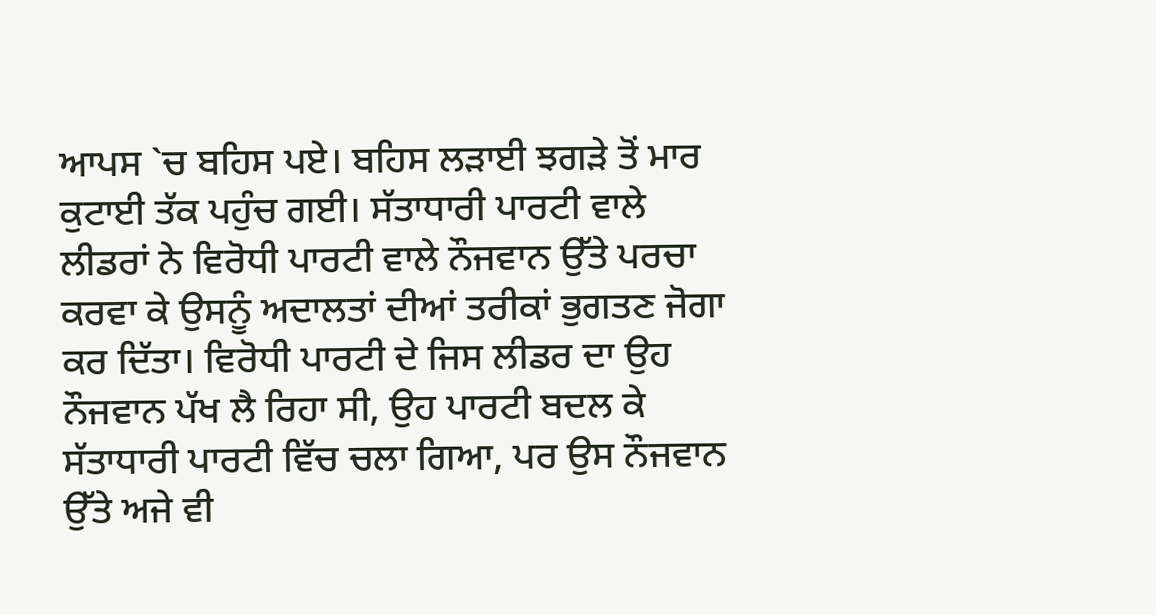ਆਪਸ `ਚ ਬਹਿਸ ਪਏ। ਬਹਿਸ ਲੜਾਈ ਝਗੜੇ ਤੋਂ ਮਾਰ ਕੁਟਾਈ ਤੱਕ ਪਹੁੰਚ ਗਈ। ਸੱਤਾਧਾਰੀ ਪਾਰਟੀ ਵਾਲੇ ਲੀਡਰਾਂ ਨੇ ਵਿਰੋਧੀ ਪਾਰਟੀ ਵਾਲੇ ਨੌਜਵਾਨ ਉੱਤੇ ਪਰਚਾ ਕਰਵਾ ਕੇ ਉਸਨੂੰ ਅਦਾਲਤਾਂ ਦੀਆਂ ਤਰੀਕਾਂ ਭੁਗਤਣ ਜੋਗਾ ਕਰ ਦਿੱਤਾ। ਵਿਰੋਧੀ ਪਾਰਟੀ ਦੇ ਜਿਸ ਲੀਡਰ ਦਾ ਉਹ ਨੌਜਵਾਨ ਪੱਖ ਲੈ ਰਿਹਾ ਸੀ, ਉਹ ਪਾਰਟੀ ਬਦਲ ਕੇ ਸੱਤਾਧਾਰੀ ਪਾਰਟੀ ਵਿੱਚ ਚਲਾ ਗਿਆ, ਪਰ ਉਸ ਨੌਜਵਾਨ ਉੱਤੇ ਅਜੇ ਵੀ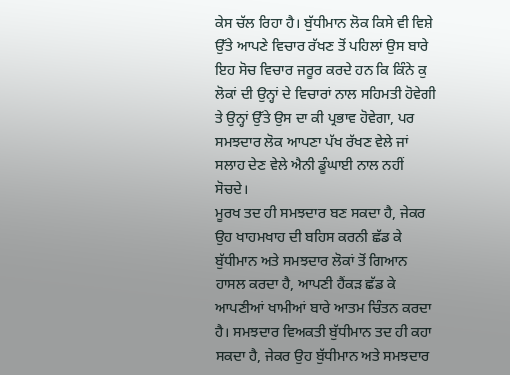ਕੇਸ ਚੱਲ ਰਿਹਾ ਹੈ। ਬੁੱਧੀਮਾਨ ਲੋਕ ਕਿਸੇ ਵੀ ਵਿਸ਼ੇ ਉੱਤੇ ਆਪਣੇ ਵਿਚਾਰ ਰੱਖਣ ਤੋਂ ਪਹਿਲਾਂ ਉਸ ਬਾਰੇ ਇਹ ਸੋਚ ਵਿਚਾਰ ਜਰੂਰ ਕਰਦੇ ਹਨ ਕਿ ਕਿੰਨੇ ਕੁ ਲੋਕਾਂ ਦੀ ਉਨ੍ਹਾਂ ਦੇ ਵਿਚਾਰਾਂ ਨਾਲ ਸਹਿਮਤੀ ਹੋਵੇਗੀ ਤੇ ਉਨ੍ਹਾਂ ਉੱਤੇ ਉਸ ਦਾ ਕੀ ਪ੍ਰਭਾਵ ਹੋਵੇਗਾ, ਪਰ ਸਮਝਦਾਰ ਲੋਕ ਆਪਣਾ ਪੱਖ ਰੱਖਣ ਵੇਲੇ ਜਾਂ ਸਲਾਹ ਦੇਣ ਵੇਲੇ ਐਨੀ ਡੂੰਘਾਈ ਨਾਲ ਨਹੀਂ ਸੋਚਦੇ।
ਮੂਰਖ ਤਦ ਹੀ ਸਮਝਦਾਰ ਬਣ ਸਕਦਾ ਹੈ, ਜੇਕਰ ਉਹ ਖਾਹਮਖਾਹ ਦੀ ਬਹਿਸ ਕਰਨੀ ਛੱਡ ਕੇ ਬੁੱਧੀਮਾਨ ਅਤੇ ਸਮਝਦਾਰ ਲੋਕਾਂ ਤੋਂ ਗਿਆਨ ਹਾਸਲ ਕਰਦਾ ਹੈ, ਆਪਣੀ ਹੈਂਕੜ ਛੱਡ ਕੇ ਆਪਣੀਆਂ ਖਾਮੀਆਂ ਬਾਰੇ ਆਤਮ ਚਿੰਤਨ ਕਰਦਾ ਹੈ। ਸਮਝਦਾਰ ਵਿਅਕਤੀ ਬੁੱਧੀਮਾਨ ਤਦ ਹੀ ਕਹਾ ਸਕਦਾ ਹੈ, ਜੇਕਰ ਉਹ ਬੁੱਧੀਮਾਨ ਅਤੇ ਸਮਝਦਾਰ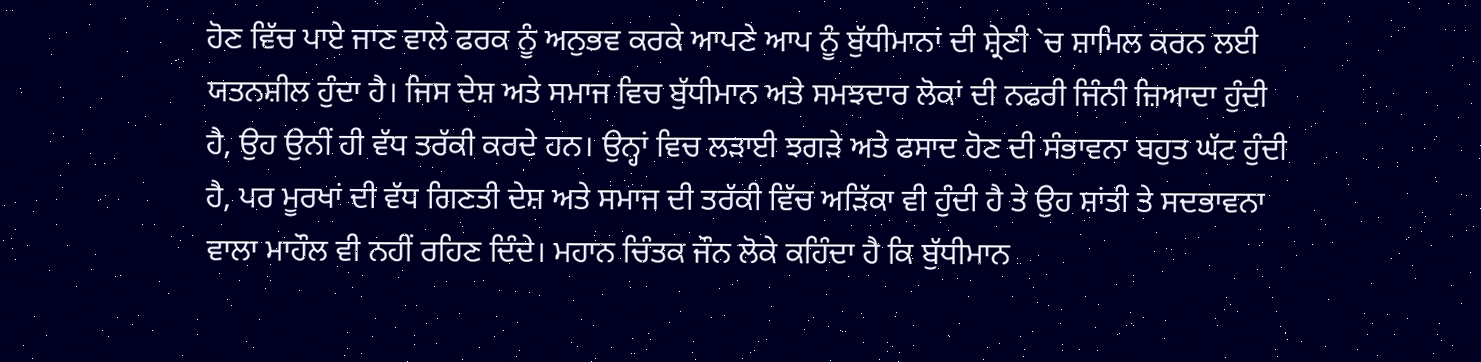ਹੋਣ ਵਿੱਚ ਪਾਏ ਜਾਣ ਵਾਲੇ ਫਰਕ ਨੂੰ ਅਨੁਭਵ ਕਰਕੇ ਆਪਣੇ ਆਪ ਨੂੰ ਬੁੱਧੀਮਾਨਾਂ ਦੀ ਸ਼੍ਰੇਣੀ `ਚ ਸ਼ਾਮਿਲ ਕਰਨ ਲਈ ਯਤਨਸ਼ੀਲ ਹੁੰਦਾ ਹੈ। ਜਿਸ ਦੇਸ਼ ਅਤੇ ਸਮਾਜ ਵਿਚ ਬੁੱਧੀਮਾਨ ਅਤੇ ਸਮਝਦਾਰ ਲੋਕਾਂ ਦੀ ਨਫਰੀ ਜਿੰਨੀ ਜ਼ਿਆਦਾ ਹੁੰਦੀ ਹੈ, ਉਹ ਉਨੀਂ ਹੀ ਵੱਧ ਤਰੱਕੀ ਕਰਦੇ ਹਨ। ਉਨ੍ਹਾਂ ਵਿਚ ਲੜਾਈ ਝਗੜੇ ਅਤੇ ਫਸਾਦ ਹੋਣ ਦੀ ਸੰਭਾਵਨਾ ਬਹੁਤ ਘੱਟ ਹੁੰਦੀ ਹੈ, ਪਰ ਮੂਰਖਾਂ ਦੀ ਵੱਧ ਗਿਣਤੀ ਦੇਸ਼ ਅਤੇ ਸਮਾਜ ਦੀ ਤਰੱਕੀ ਵਿੱਚ ਅੜਿੱਕਾ ਵੀ ਹੁੰਦੀ ਹੈ ਤੇ ਉਹ ਸ਼ਾਂਤੀ ਤੇ ਸਦਭਾਵਨਾ ਵਾਲਾ ਮਾਹੌਲ ਵੀ ਨਹੀਂ ਰਹਿਣ ਦਿੰਦੇ। ਮਹਾਨ ਚਿੰਤਕ ਜੌਨ ਲੋਕੇ ਕਹਿੰਦਾ ਹੈ ਕਿ ਬੁੱਧੀਮਾਨ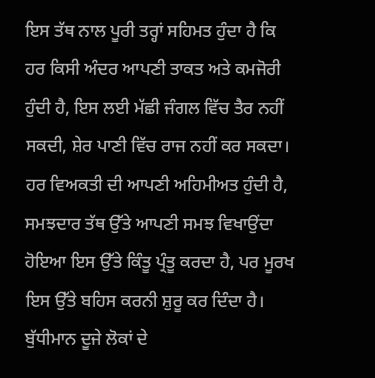ਇਸ ਤੱਥ ਨਾਲ ਪੂਰੀ ਤਰ੍ਹਾਂ ਸਹਿਮਤ ਹੁੰਦਾ ਹੈ ਕਿ ਹਰ ਕਿਸੀ ਅੰਦਰ ਆਪਣੀ ਤਾਕਤ ਅਤੇ ਕਮਜੋਰੀ ਹੁੰਦੀ ਹੈ, ਇਸ ਲਈ ਮੱਛੀ ਜੰਗਲ ਵਿੱਚ ਤੈਰ ਨਹੀਂ ਸਕਦੀ, ਸ਼ੇਰ ਪਾਣੀ ਵਿੱਚ ਰਾਜ ਨਹੀਂ ਕਰ ਸਕਦਾ। ਹਰ ਵਿਅਕਤੀ ਦੀ ਆਪਣੀ ਅਹਿਮੀਅਤ ਹੁੰਦੀ ਹੈ, ਸਮਝਦਾਰ ਤੱਥ ਉੱਤੇ ਆਪਣੀ ਸਮਝ ਵਿਖਾਉਂਦਾ ਹੋਇਆ ਇਸ ਉੱਤੇ ਕਿੰਤੂ ਪ੍ਰੰਤੂ ਕਰਦਾ ਹੈ, ਪਰ ਮੂਰਖ ਇਸ ਉੱਤੇ ਬਹਿਸ ਕਰਨੀ ਸ਼ੁਰੂ ਕਰ ਦਿੰਦਾ ਹੈ। ਬੁੱਧੀਮਾਨ ਦੂਜੇ ਲੋਕਾਂ ਦੇ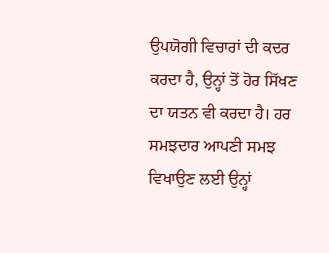ਉਪਯੋਗੀ ਵਿਚਾਰਾਂ ਦੀ ਕਦਰ ਕਰਦਾ ਹੈ, ਉਨ੍ਹਾਂ ਤੋਂ ਹੋਰ ਸਿੱਖਣ ਦਾ ਯਤਨ ਵੀ ਕਰਦਾ ਹੈ। ਹਰ ਸਮਝਦਾਰ ਆਪਣੀ ਸਮਝ ਵਿਖਾਉਣ ਲਈ ਉਨ੍ਹਾਂ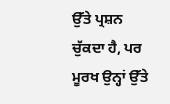ਉੱਤੇ ਪ੍ਰਸ਼ਨ ਚੁੱਕਦਾ ਹੈ, ਪਰ ਮੂਰਖ ਉਨ੍ਹਾਂ ਉੱਤੇ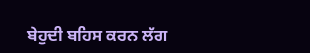ਬੇਹੁਦੀ ਬਹਿਸ ਕਰਨ ਲੱਗ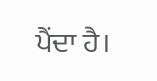ਪੈਂਦਾ ਹੈ।